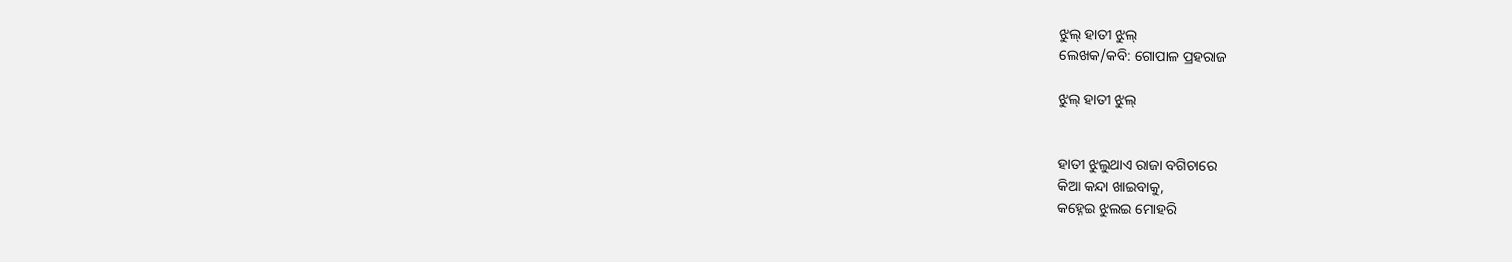ଝୁଲ୍ ହାତୀ ଝୁଲ୍
ଲେଖକ/କବି: ଗୋପାଳ ପ୍ରହରାଜ

ଝୁଲ୍ ହାତୀ ଝୁଲ୍


ହାତୀ ଝୁଲୁଥାଏ ରାଜା ବଗିଚାରେ
କିଆ କନ୍ଦା ଖାଇବାକୁ,
କହ୍ନେଇ ଝୁଲଇ ମୋହରି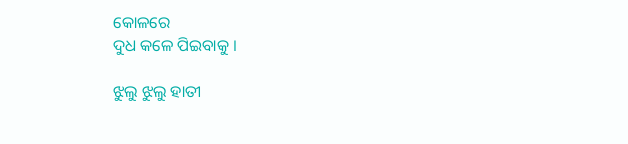କୋଳରେ
ଦୁଧ କଳେ ପିଇବାକୁ ।

ଝୁଲୁ ଝୁଲୁ ହାତୀ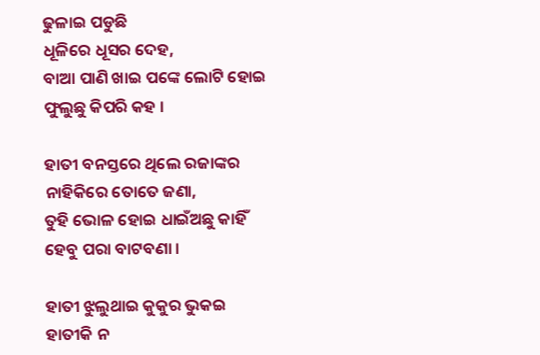ଢୁଳାଇ ପଡୁଛି
ଧୂଳିରେ ଧୂସର ଦେହ,
ବାଆ ପାଣି ଖାଇ ପଙ୍କେ ଲୋଟି ହୋଇ
ଫୁଲୁଛୁ କିପରି କହ ।

ହାତୀ ବନସ୍ତରେ ଥିଲେ ରଜାଙ୍କର
ନାହିକିରେ ତୋତେ ଜଣା,
ତୁହି ଭୋଳ ହୋଇ ଧାଇଁଅଛୁ କାହିଁ
ହେବୁ ପରା ବାଟବଣା ।

ହାତୀ ଝୁଲୁଥାଇ କୁକୁର ଭୁକଇ
ହାତୀକି ନ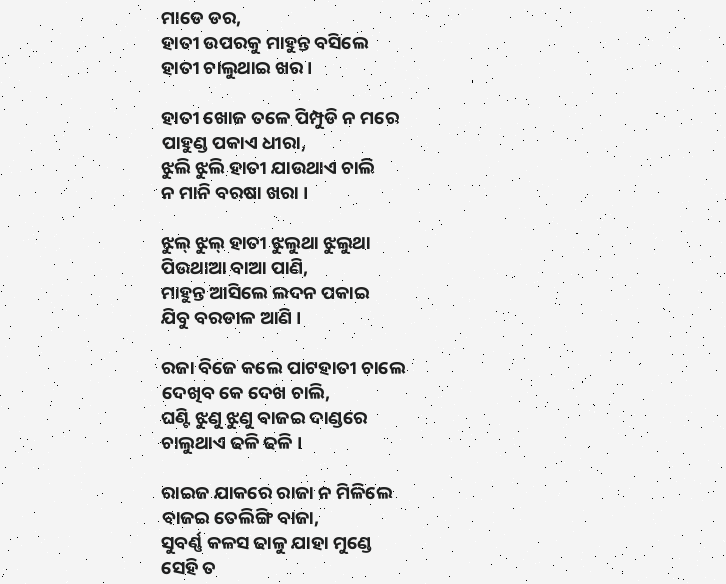ମାଡେ ଡର,
ହାତୀ ଉପରକୁ ମାହୁନ୍ତ ବସିଲେ
ହାତୀ ଚାଲୁଥାଇ ଖର ।

ହାତୀ ଖୋଜ ତଳେ ପିମ୍ପୁଡି ନ ମରେ
ପାହୁଣ୍ଡ ପକାଏ ଧୀରା,
ଝୁଲି ଝୁଲି ହାତୀ ଯାଉଥାଏ ଚାଲି
ନ ମାନି ବରଷା ଖରା ।

ଝୁଲ୍ ଝୁଲ୍ ହାତୀ ଝୁଲୁଥା ଝୁଲୁଥା
ପିଉଥାଆ ବାଆ ପାଣି,
ମାହୁନ୍ତ ଆସିଲେ ଲଦନ ପକାଇ
ଯିବୁ ବରଡାଳ ଆଣି ।

ରଜା ବିଜେ କଲେ ପାଟହାତୀ ଚାଲେ
ଦେଖିବ କେ ଦେଖ ଚାଲି,
ଘଣ୍ଟି ଝୁଣୁ ଝୁଣୁ ବାଜଇ ଦାଣ୍ଡରେ
ଚାଲୁଥାଏ ଢଳି ଢଳି ।

ରାଇଜ ଯାକରେ ରାଜା ନ ମିଳିଲେ
ବାଜଇ ତେଲିଙ୍ଗି ବାଜା,
ସୁବର୍ଣ୍ଣ କଳସ ଢାଳୁ ଯାହା ମୁଣ୍ଡେ
ସେହି ତ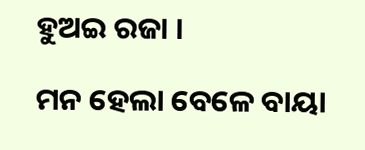ହୁଅଇ ରଜା ।

ମନ ହେଲା ବେଳେ ବାୟା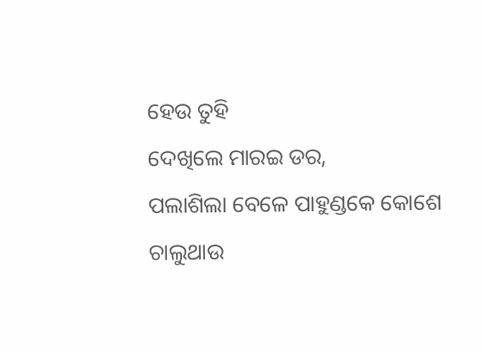ହେଉ ତୁହି
ଦେଖିଲେ ମାରଇ ଡର,
ପଲାଶିଲା ବେଳେ ପାହୁଣ୍ଡକେ କୋଶେ
ଚାଲୁଥାଉ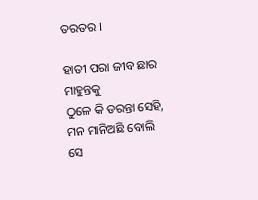ତରତର ।

ହାତୀ ପରା ଜୀବ ଛାର ମାହୁନ୍ତକୁ
ଠୁଳେ କି ଡରନ୍ତା ସେହି,
ମନ ମାନିଅଛି ବୋଲି ସେ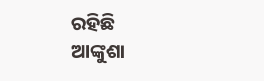ରହିଛି
ଆଙ୍କୁଶା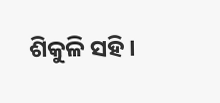ଶିକୁଳି ସହି ।